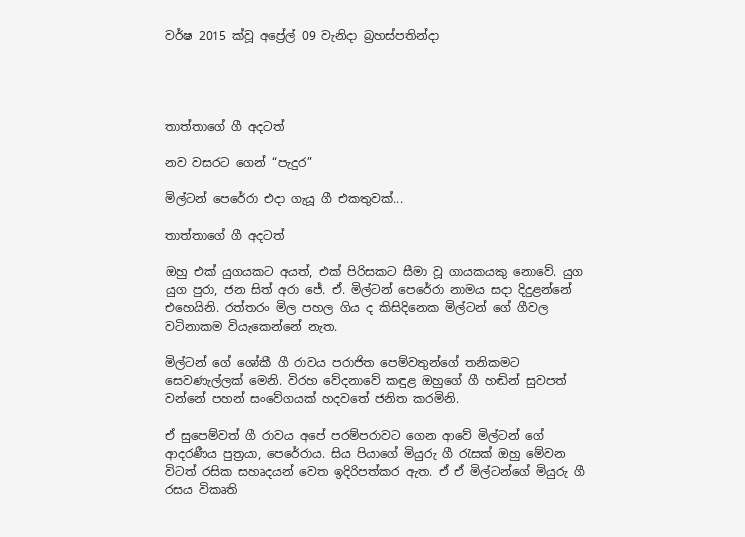වර්ෂ 2015 ක්වූ අප්‍රේල් 09 වැනිදා බ්‍රහස්පතින්දා




තාත්තාගේ ගී අදටත්

නව වසරට ගෙන් “පැදුර”

මිල්ටන් පෙරේරා එදා ගැයූ ගී එකතුවක්...

තාත්තාගේ ගී අදටත්

ඔහු එක් යුගයකට අයත්, එක් පිරිසකට සීමා වූ ගායකයකු නොවේ. යුග යුග පුරා, ජන සිත් අරා ජේ. ඒ. මිල්ටන් පෙරේරා නාමය සදා දිදුළන්නේ එහෙයිනි. රත්තරං මිල පහල ගිය ද කිසිදිනෙක මිල්ටන් ගේ ගීවල වටිනාකම වියැකෙන්නේ නැත.

මිල්ටන් ගේ ශෝකී ගී රාවය පරාජිත පෙම්වතුන්ගේ තනිකමට සෙවණැල්ලක් මෙනි. විරහ වේදනාවේ කඳුළ ඔහුගේ ගී හඬින් සුවපත් වන්නේ පහන් සංවේගයක් හදවතේ ජනිත කරමිනි.

ඒ සුපෙම්වත් ගී රාවය අපේ පරම්පරාවට ගෙන ආවේ මිල්ටන් ගේ ආදරණීය පුත්‍රයා, පෙරේරාය. සිය පියාගේ මියුරු ගී රැසක් ඔහු මේවන විටත් රසික සහෘදයන් වෙත ඉදිරිපත්කර ඇත. ඒ ඒ මිල්ටන්ගේ මියුරු ගී රසය විකෘති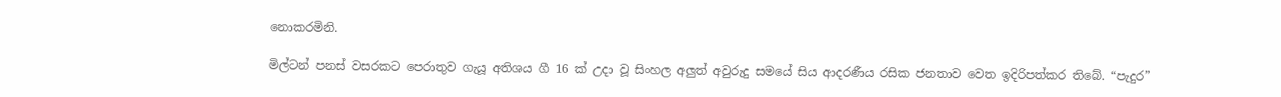නොකරමිනි.

මිල්ටන් පනස් වසරකට පෙරාතුව ගැයූ අතිශය ගී 16 ක් උදා වූ සිංහල අලුත් අවුරුදු සමයේ සිය ආදරණීය රසික ජනතාව වෙත ඉදිරිපත්කර තිබේ. “පැදුර”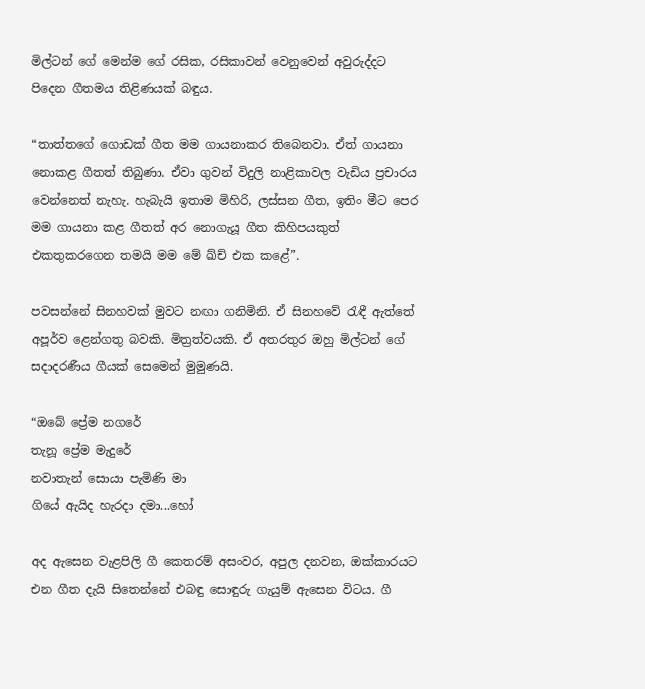මිල්ටන් ගේ මෙන්ම ගේ රසික, රසිකාවන් වෙනුවෙන් අවුරුද්දට පිදෙන ගීතමය තිළිණයක් බඳුය.

“තාත්තගේ ගොඩක් ගීත මම ගායනාකර තිබෙනවා. ඒත් ගායනා නොකළ ගීතත් තිබුණා. ඒවා ගුවන් විදුලි නාළිකාවල වැඩිය ප්‍රචාරය වෙන්නෙත් නැහැ. හැබැයි ඉතාම මිහිරි, ලස්සන ගීත, ඉතිං මීට පෙර මම ගායනා කළ ගීතත් අර නොගැයූ ගීත කිහිපයකුත් එකතුකරගෙන තමයි මම මේ ඛ්ච් එක කළේ”.

පවසන්නේ සිනහවක් මුවට නඟා ගනිමිනි. ඒ සිනහවේ රැඳී ඇත්තේ අපූර්ව ළෙන්ගතු බවකි. මිත්‍රත්වයකි. ඒ අතරතුර ඔහු මිල්ටන් ගේ සදාදරණීය ගීයක් සෙමෙන් මුමුණයි.

“ඔබේ ප්‍රේම නගරේ
තැනූ ප්‍රේම මැදුරේ
නවාතැන් සොයා පැමිණි මා
ගියේ ඇයිද හැරදා දමා...හෝ

අද ඇසෙන වැළපිලි ගී කෙතරම් අසංවර, අපුල දනවන, ඔක්කාරයට එන ගීත දැයි සිතෙන්නේ එබඳු සොඳුරු ගැයුම් ඇසෙන විටය. ගී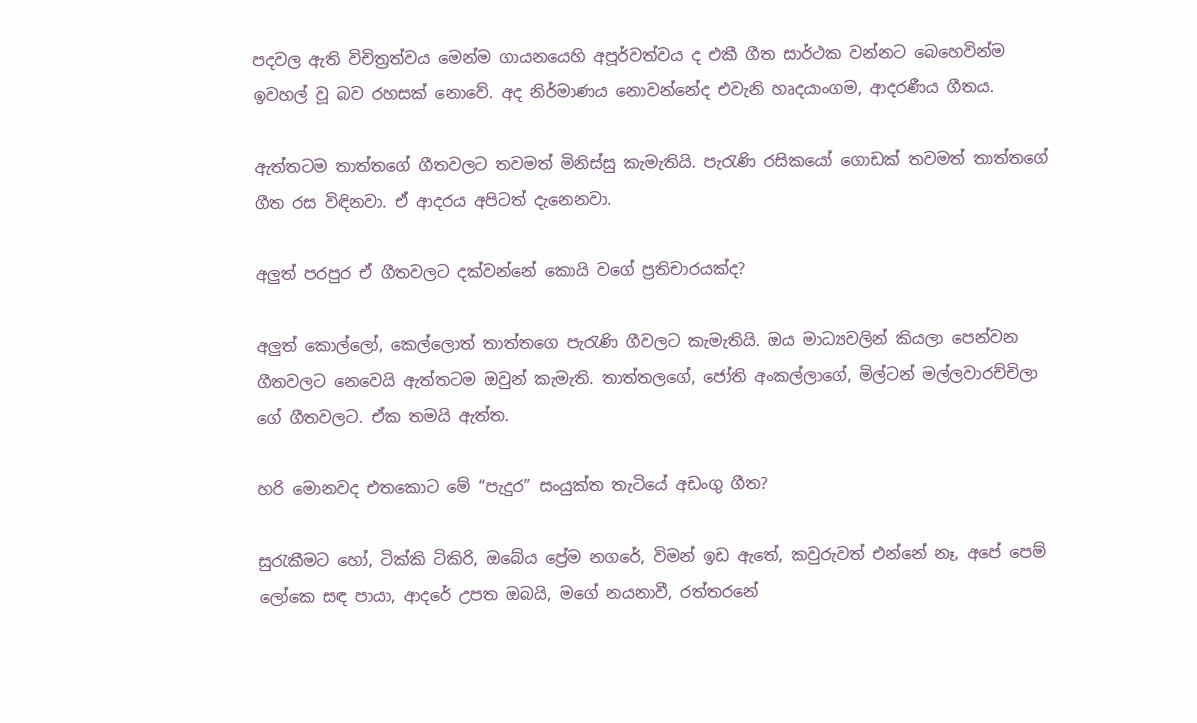පදවල ඇති විචිත්‍රත්වය මෙන්ම ගායනයෙහි අපූර්වත්වය ද එකී ගීත සාර්ථක වන්නට බෙහෙවින්ම ඉවහල් වූ බව රහසක් නොවේ. අද නිර්මාණය නොවන්නේද එවැනි හෘදයාංගම, ආදරණීය ගීතය.

ඇත්තටම තාත්තගේ ගීතවලට තවමත් මිනිස්සු කැමැතියි. පැරැණි රසිකයෝ ගොඩක් තවමත් තාත්තගේ ගීත රස විඳිනවා. ඒ ආදරය අපිටත් දැනෙනවා.

අලුත් පරපුර ඒ ගීතවලට දක්වන්නේ කොයි වගේ ප්‍රතිචාරයක්ද?

අලුත් කොල්ලෝ, කෙල්ලොත් තාත්තගෙ පැරැණි ගීවලට කැමැතියි. ඔය මාධ්‍යවලින් කියලා පෙන්වන ගීතවලට නෙවෙයි ඇත්තටම ඔවුන් කැමැති. තාත්තලගේ, ජෝති අංකල්ලාගේ, මිල්ටන් මල්ලවාරච්චිලා ගේ ගීතවලට. ඒක තමයි ඇත්ත.

හරි මොනවද එතකොට මේ “පැදුර” සංයුක්ත තැටියේ අඩංගු ගීත?

සුරැකීමට හෝ, ටික්කි ටිකිරි, ඔබේය ප්‍රේම නගරේ, විමන් ඉඩ ඇතේ, කවුරුවත් එන්නේ නෑ, අපේ පෙම් ලෝකෙ සඳ පායා, ආදරේ උපත ඔබයි, මගේ නයනාවී, රත්තරනේ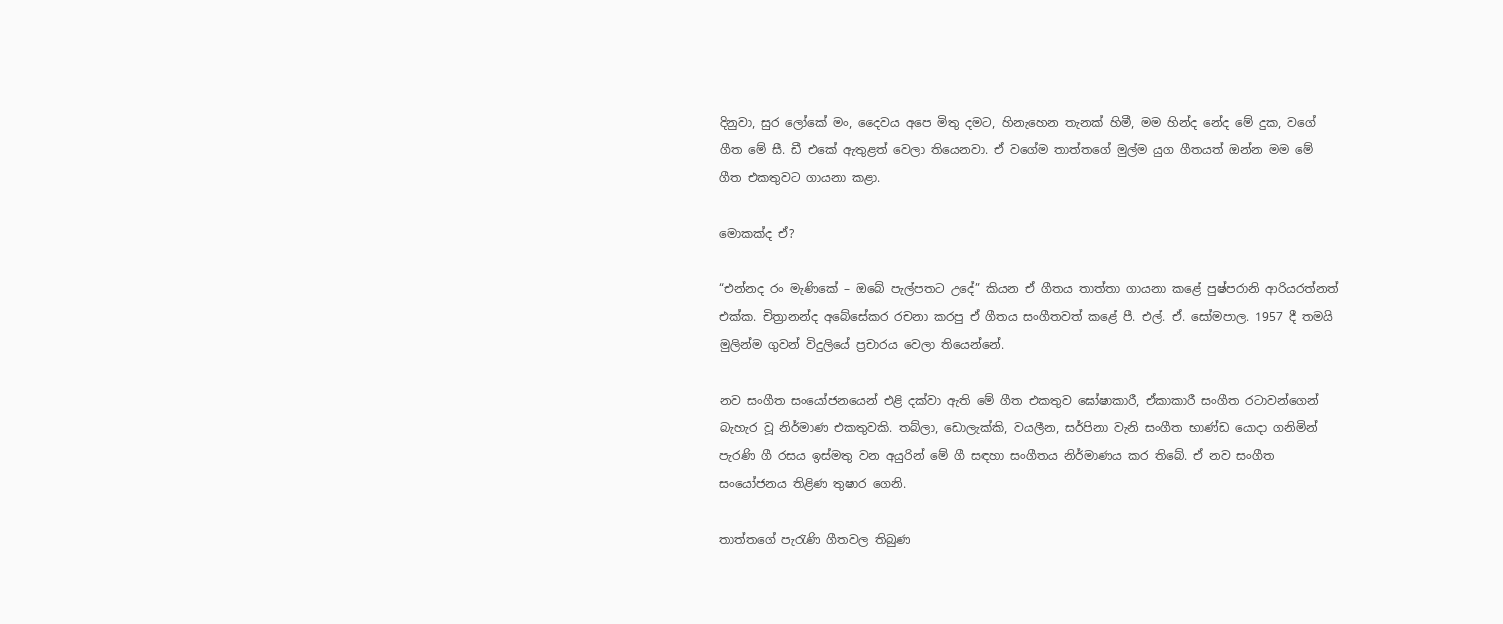දිනුවා, සුර ලෝකේ මං, දෛවය අපෙ මිතු දමට, හිනැහෙන තැනක් හිමී, මම හින්ද නේද මේ දුක, වගේ ගීත මේ සී. ඩී එකේ ඇතුළත් වෙලා තියෙනවා. ඒ වගේම තාත්තගේ මුල්ම යුග ගීතයත් ඔන්න මම මේ ගීත එකතුවට ගායනා කළා.

මොකක්ද ඒ?

“එන්නද රං මැණිකේ – ඔබේ පැල්පතට උදේ” කියන ඒ ගීතය තාත්තා ගායනා කළේ පුෂ්පරානි ආරියරත්නත් එක්ක. චිත්‍රානන්ද අබේසේකර රචනා කරපු ඒ ගීතය සංගීතවත් කළේ පී. එල්. ඒ. සෝමපාල. 1957 දී තමයි මුලින්ම ගුවන් විදුලියේ ප්‍රචාරය වෙලා තියෙන්නේ.

නව සංගීත සංයෝජනයෙන් එළි දක්වා ඇති මේ ගීත එකතුව ඝෝෂාකාරී, ඒකාකාරී සංගීත රටාවන්ගෙන් බැහැර වූ නිර්මාණ එකතුවකි. තබ්ලා, ඩොලැක්කි, වයලීන, සර්පිනා වැනි සංගීත භාණ්ඩ යොදා ගනිමින් පැරණි ගී රසය ඉස්මතු වන අයුරින් මේ ගී සඳහා සංගීතය නිර්මාණය කර තිබේ. ඒ නව සංගීත සංයෝජනය තිළිණ තුෂාර ගෙනි.

තාත්තගේ පැරැණි ගීතවල තිබුණ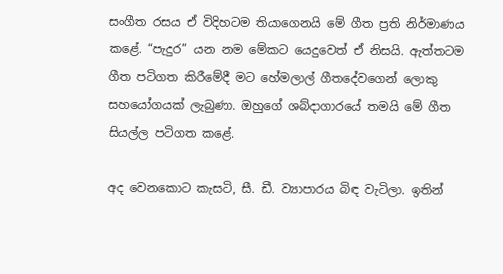සංගීත රසය ඒ විදිහටම තියාගෙනයි මේ ගීත ප්‍රති නිර්මාණය කළේ. “පැදුර” යන නම මේකට යෙදුවෙත් ඒ නිසයි. ඇත්තටම ගීත පටිගත කිරීමේදී මට හේමලාල් ගීතදේවගෙන් ලොකු සහයෝගයක් ලැබුණා. ඔහුගේ ශබ්දාගාරයේ තමයි මේ ගීත සියල්ල පටිගත කළේ.

අද වෙනකොට කැසටි, සී. ඩී. ව්‍යාපාරය බිඳ වැටිලා. ඉතින්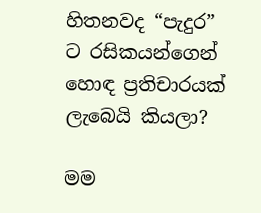හිතනවද “පැදුර” ට රසිකයන්ගෙන් හොඳ ප්‍රතිචාරයක් ලැබෙයි කියලා?

මම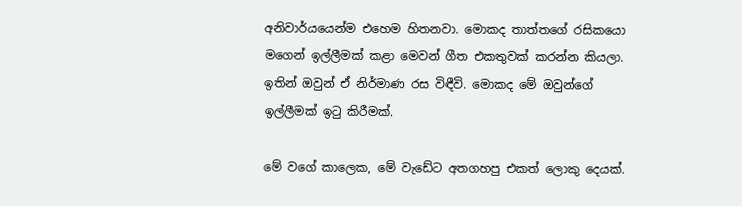අනිවාර්යයෙන්ම එහෙම හිතනවා. මොකද තාත්තගේ රසිකයො මගෙන් ඉල්ලීමක් කළා මෙවන් ගීත එකතුවක් කරන්න කියලා. ඉතින් ඔවුන් ඒ නිර්මාණ රස විඳීවි. මොකද මේ ඔවුන්ගේ ඉල්ලීමක් ඉටු කිරීමක්.

මේ වගේ කාලෙක, මේ වැඩේට අතගහපු එකත් ලොකු දෙයක්.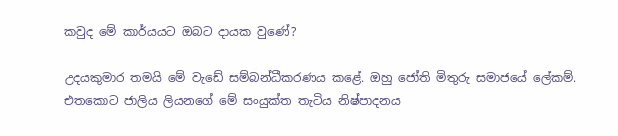කවුද මේ කාර්යයට ඔබට දායක වුණේ?

උදයකුමාර තමයි මේ වැඩේ සම්බන්ධීකරණය කළේ. ඔහු ජෝති මිතුරු සමාජයේ ලේකම්. එතකොට ජාලිය ලියනගේ මේ සංයුක්ත තැටිය නිෂ්පාදනය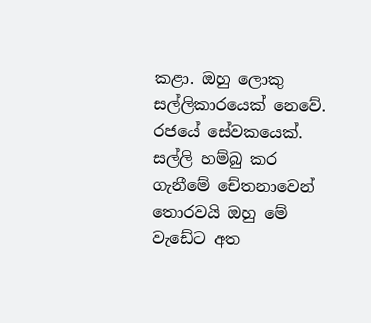කළා. ඔහු ලොකු සල්ලිකාරයෙක් නෙවේ. රජයේ සේවකයෙක්. සල්ලි හම්බු කර ගැනීමේ චේතනාවෙන් තොරවයි ඔහු මේ වැඩේට අත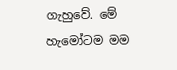ගැහුවේ. මේ හැමෝටම මම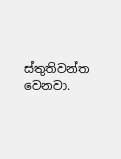ස්තුතිවන්ත වෙනවා.